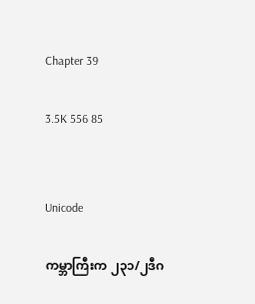Chapter 39

3.5K 556 85


Unicode

ကမ္ဘာကြီးက ၂၃၁/၂ဒီဂ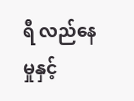ရီ လည်နေမှုနှင့်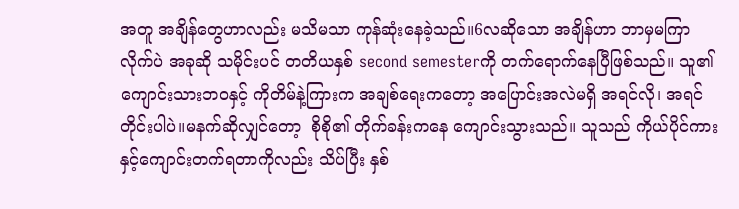အတူ အချိန်တွေဟာလည်း မသိမသာ ကုန်ဆုံးနေခဲ့သည်။6လဆိုသော အချိန်ဟာ ဘာမှမကြာလိုက်ပဲ အခုဆို သမိုင်းပင် တတိယနှစ် second semesterကို တက်ရောက်နေပြီဖြစ်သည်။ သူ၏ ကျောင်းသားဘဝနှင့် ကိုတိမ်နဲ့ကြားက အချစ်ရေးကတော့ အပြောင်းအလဲမရှိ အရင်လို၊ အရင်တိုင်းပါပဲ။မနက်ဆိုလျှင်တော့  စိုစို၏ တိုက်ခန်းကနေ ကျောင်းသွားသည်။ သူသည် ကိုယ်ပိုင်ကားနှင့်ကျောင်းတက်ရတာကိုလည်း သိပ်ပြီး နှစ်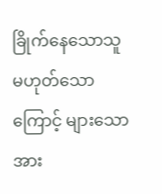ခြိုက်နေသောသူမဟုတ်သောကြောင့် များသောအား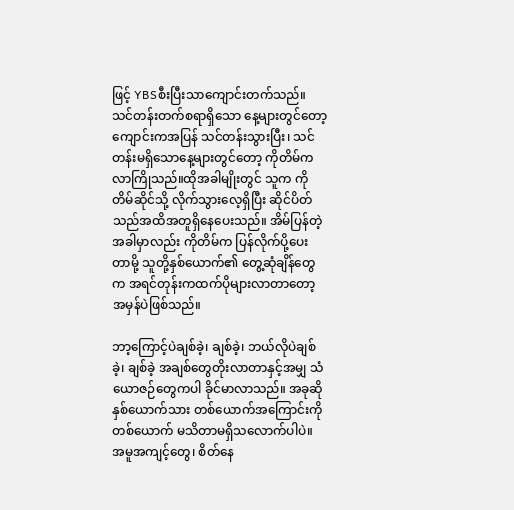ဖြင့် YBSစီးပြီးသာကျောင်းတက်သည်။ သင်တန်းတက်စရာရှိသော နေ့များတွင်တော့ ကျောင်းကအပြန် သင်တန်းသွားပြီး၊ သင်တန်းမရှိသောနေ့များတွင်တော့ ကိုတိမ်ကလာကြိုသည်။ထိုအခါမျိုးတွင် သူက ကိုတိမ်ဆိုင်သို့ လိုက်သွားလေ့ရှိပြီး ဆိုင်ပိတ်သည်အထိအတူရှိနေပေးသည်။ အိမ်ပြန်တဲ့အခါမှာလည်း ကိုတိမ်က ပြန်လိုက်ပို့ပေးတာမို့ သူတို့နှစ်ယောက်၏ တွေ့ဆုံချိန်တွေက အရင်တုန်းကထက်ပိုများလာတာတော့ အမှန်ပဲဖြစ်သည်။

ဘာ့ကြောင့်ပဲချစ်ခဲ့၊ ချစ်ခဲ့၊ ဘယ်လိုပဲချစ်ခဲ့၊ ချစ်ခဲ့ အချစ်တွေတိုးလာတာနှင့်အမျှ သံယောဇဉ်တွေကပါ ခိုင်မာလာသည်။ အခုဆို နှစ်ယောက်သား တစ်ယောက်အကြောင်းကို တစ်ယောက် မသိတာမရှိသလောက်ပါပဲ။ အမူအကျင့်တွေ၊ စိတ်နေ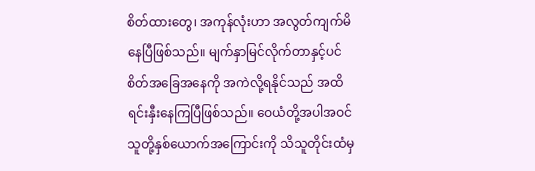စိတ်ထားတွေ၊ အကုန်လုံးဟာ အလွတ်ကျက်မိနေပြီဖြစ်သည်။ မျက်နှာမြင်လိုက်တာနှင့်ပင် စိတ်အခြေအနေကို အကဲလို့ရနိုင်သည် အထိ ရင်းနှီးနေကြပြီဖြစ်သည်။ ဝေယံတို့အပါအဝင် သူတို့နှစ်ယောက်အကြောင်းကို သိသူတိုင်းထံမှ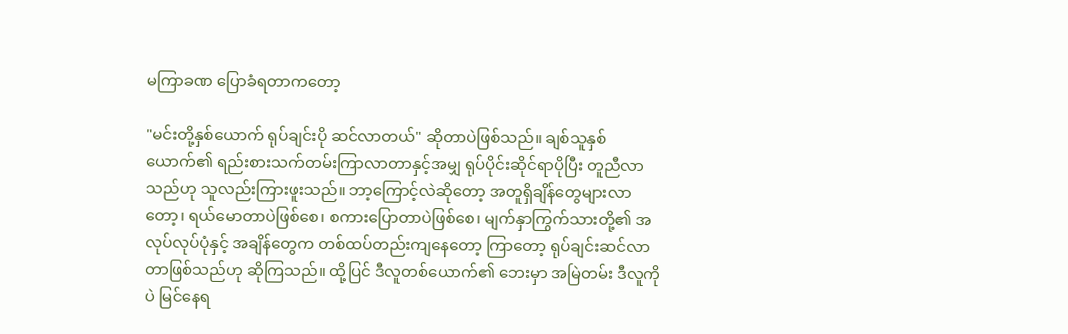မကြာခဏ ပြောခံရတာကတော့

"မင်းတို့နှစ်ယောက် ရုပ်ချင်းပို ဆင်လာတယ်" ဆိုတာပဲဖြစ်သည်။ ချစ်သူနှစ်ယောက်၏ ရည်းစားသက်တမ်းကြာလာတာနှင့်အမျှ ရုပ်ပိုင်းဆိုင်ရာပိုပြီး တူညီလာသည်ဟု သူလည်းကြားဖူးသည်။ ဘာ့ကြောင့်လဲဆိုတော့ အတူရှိချိန်တွေများလာတော့၊ ရယ်မောတာပဲဖြစ်စေ၊ စကားပြောတာပဲဖြစ်စေ၊ မျက်နှာကြွက်သားတို့၏ အလုပ်လုပ်ပုံနှင့် အချိန်တွေက တစ်ထပ်တည်းကျနေတော့ ကြာတော့ ရုပ်ချင်းဆင်လာတာဖြစ်သည်ဟု ဆိုကြသည်။ ထို့ပြင် ဒီလူတစ်ယောက်၏ ဘေးမှာ အမြဲတမ်း ဒီလူကိုပဲ မြင်နေရ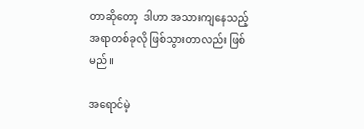တာဆိုတော့  ဒါဟာ အသားကျနေသည့် အရာတစ်ခုလို ဖြစ်သွားတာလည်း ဖြစ်မည်။

အရောင်မဲ့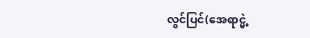လွင်ပြင်(အေရာင္မဲ့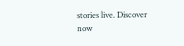stories live. Discover now